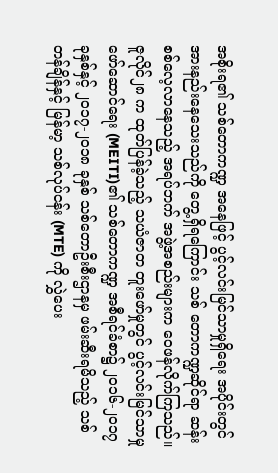အစိုးရ၏ သစ်တောကဏ္ဍ အနေဖြင့် ပွင့်လင်းမြင်သာမှုရှိရေး အပိုင်းတွင် အားနည်းနေသေးသည်ကို တွေ့ရှိရကြောင်း သစ် တောကဏ္ဍဆိုင်ရာ ဆန်းစစ်လေ့လာနေသည့် အရပ်ဘက် အဖွဲ့အစည်းများက ဝေဖန်လိုက်ကြသည်။
ဇူလိုင်၂၈ က ထုတ်ပြန်ခဲ့သည့် သယံဇာတ တူးဖော်မှုတွင် ပွင့်လင်းမြင်သာမှု ဖော်ဆောင်ရေး (MEITI)၏ သစ်တောကဏ္ဍ အစီရင်ခံစာ၌ ၂ဝ၁၆-၂ဝ၁၇ ခုနှစ်နှင့် ၂ဝ၁၇-၂ဝ၁၈ ခုနှစ် သစ်တောဦးစီးဌာနမှ ဖမ်းဆီးရမိသည့် သစ်တန်ချိန်နှင့် မြန်မာ့ သစ်လုပ်ငန်း (MTE) ကို လွှဲပေး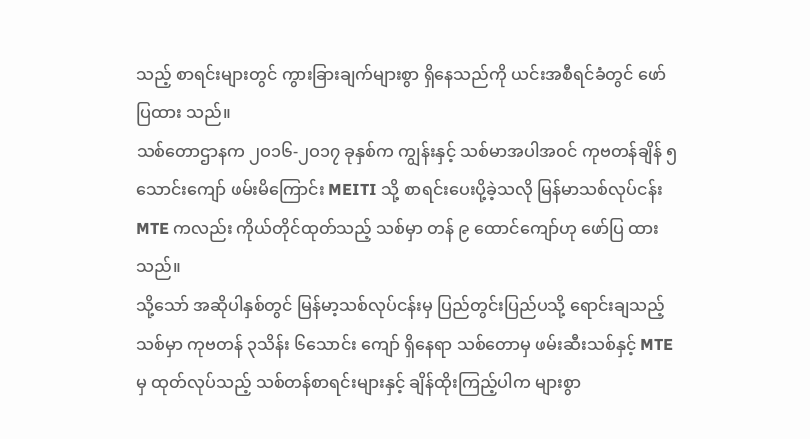သည့် စာရင်းများတွင် ကွားခြားချက်များစွာ ရှိနေသည်ကို ယင်းအစီရင်ခံတွင် ဖော်ပြထား သည်။
သစ်တောဌာနက ၂ဝ၁၆-၂ဝ၁၇ ခုနှစ်က ကျွန်းနှင့် သစ်မာအပါအဝင် ကုဗတန်ချိန် ၅ သောင်းကျော် ဖမ်းမိကြောင်း MEITI သို့ စာရင်းပေးပို့ခဲ့သလို မြန်မာသစ်လုပ်ငန်း MTE ကလည်း ကိုယ်တိုင်ထုတ်သည့် သစ်မှာ တန် ၉ ထောင်ကျော်ဟု ဖော်ပြ ထားသည်။
သို့သော် အဆိုပါနှစ်တွင် မြန်မာ့သစ်လုပ်ငန်းမှ ပြည်တွင်းပြည်ပသို့ ရောင်းချသည့် သစ်မှာ ကုဗတန် ၃သိန်း ၆သောင်း ကျော် ရှိနေရာ သစ်တောမှ ဖမ်းဆီးသစ်နှင့် MTE မှ ထုတ်လုပ်သည့် သစ်တန်စာရင်းများနှင့် ချိန်ထိုးကြည့်ပါက များစွာ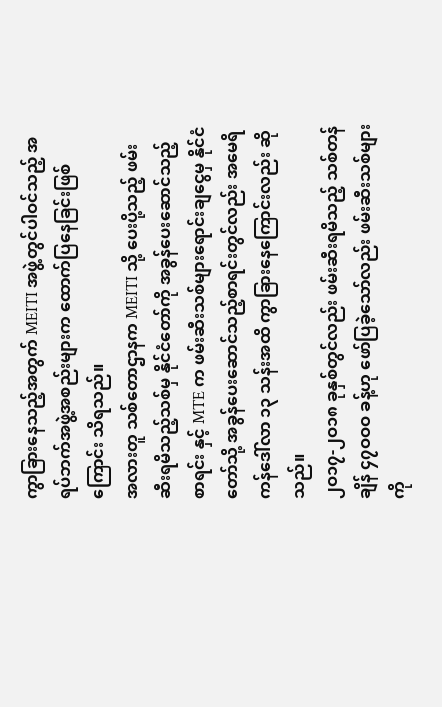ကွာခြားနေသည့်အတွက် MEITI အဖွဲ့တွင်ပါဝင်သည့် အရပ်ဘက်အဖွဲ့အစည်းများက ထောက်ပြနေခြင်းဖြစ်ကြောင်း သိရသည်။
အလားတူ သစ်တောဌာနက MEITI သို့ ပေးပို့သည့် ဖမ်းဆီးရမိသည့်သစ်မှ နိုင်ငံတော်ကို အခွန်ပေးဆောင်သည့် စာရင်း နှင့် MTE က ဖမ်းဆီးသစ်များရောင်းချငွေမှ နိုင်ငံတော်သို့ အခွန်ပေးဆောင်သည့်စာရင်းတွင်လည်း အမေရိကန်ဒေါ်လာ ၁၃ သန်းအထိ ကွာခြားနေကြောင်းလည်း ဆိုသည်။
၂ဝ၁၇-၂ဝ၁၈ ခုနှစ်တွင်လည်း ဖမ်းဆီးရမိသည့် သစ်တန်ချိန် ၄၇ဝဝဝ ခန့်ဟု ဖော်ပြခဲ့သော်လည်း ဖမ်းဆီးသစ်များကို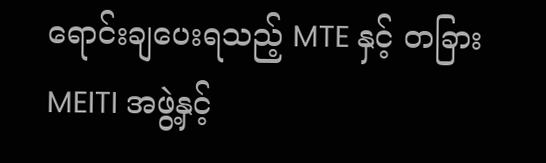ရောင်းချပေးရသည့် MTE နှင့် တခြား MEITI အဖွဲ့နှင့်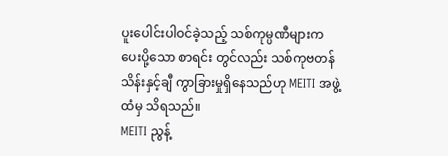ပူးပေါင်းပါဝင်ခဲ့သည့် သစ်ကုမ္ပဏီများက ပေးပို့သော စာရင်း တွင်လည်း သစ်ကုဗတန် သိန်းနှင့်ချီ ကွာခြားမှုရှိနေသည်ဟု MEITI အဖွဲ့ထံမှ သိရသည်။
MEITI ညွန့်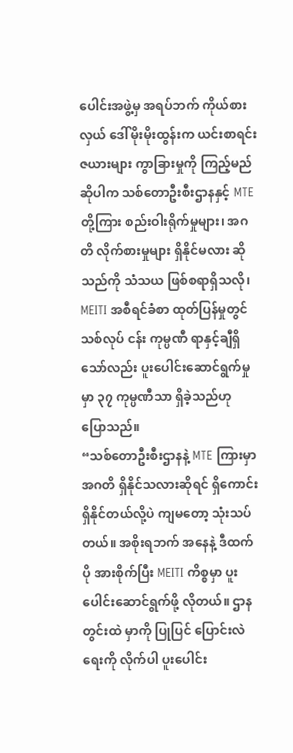ပေါင်းအဖွဲ့မှ အရပ်ဘက် ကိုယ်စားလှယ် ဒေါ်မိုးမိုးထွန်းက ယင်းစာရင်းဇယားများ ကွာခြားမှုကို ကြည့်မည် ဆိုပါက သစ်တောဦးစီးဌာနနှင့် MTE တို့ကြား စည်းဝါးရိုက်မှုများ၊ အဂတိ လိုက်စားမှုများ ရှိနိုင်မလား ဆိုသည်ကို သံသယ ဖြစ်စရာရှိသလို၊ MEITI အစီရင်ခံစာ ထုတ်ပြန်မှုတွင် သစ်လုပ် ငန်း ကုမ္ပဏီ ရာနှင့်ချီရှိသော်လည်း ပူးပေါင်းဆောင်ရွက်မှု မှာ ၃၇ ကုမ္ပဏီသာ ရှိခဲ့သည်ဟု ပြောသည်။
“သစ်တောဦးစီးဌာနနဲ့ MTE ကြားမှာ အဂတိ ရှိနိုင်သလားဆိုရင် ရှိကောင်း ရှိနိုင်တယ်လို့ပဲ ကျမတော့ သုံးသပ်တယ်။ အစိုးရဘက် အနေနဲ့ ဒီထက်ပို အားစိုက်ပြီး MEITI ကိစ္စမှာ ပူးပေါင်းဆောင်ရွက်ဖို့ လိုတယ်။ ဌာနတွင်းထဲ မှာကို ပြုပြင် ပြောင်းလဲရေးကို လိုက်ပါ ပူးပေါင်း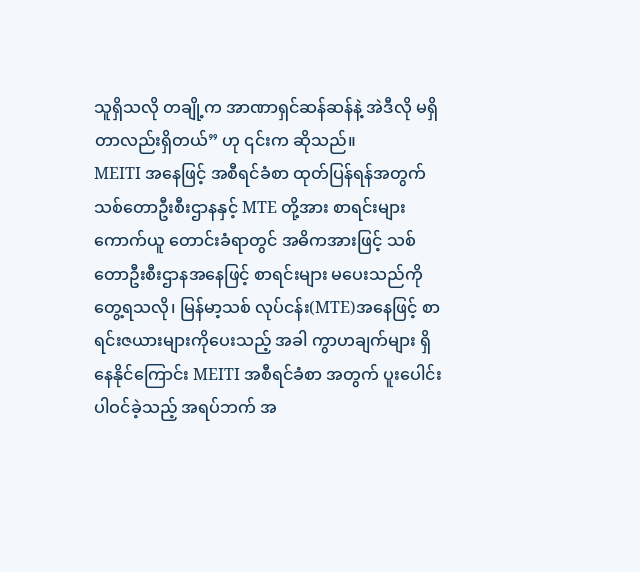သူရှိသလို တချို့က အာဏာရှင်ဆန်ဆန်နဲ့ အဲဒီလို မရှိတာလည်းရှိတယ်” ဟု ၎င်းက ဆိုသည်။
MEITI အနေဖြင့် အစီရင်ခံစာ ထုတ်ပြန်ရန်အတွက် သစ်တောဦးစီးဌာနနှင့် MTE တို့အား စာရင်းများ ကောက်ယူ တောင်းခံရာတွင် အဓိကအားဖြင့် သစ်တောဦးစီးဌာနအနေဖြင့် စာရင်းများ မပေးသည်ကို တွေ့ရသလို၊ မြန်မာ့သစ် လုပ်ငန်း(MTE)အနေဖြင့် စာရင်းဇယားများကိုပေးသည့် အခါ ကွာဟချက်များ ရှိနေနိုင်ကြောင်း MEITI အစီရင်ခံစာ အတွက် ပူးပေါင်းပါဝင်ခဲ့သည့် အရပ်ဘက် အ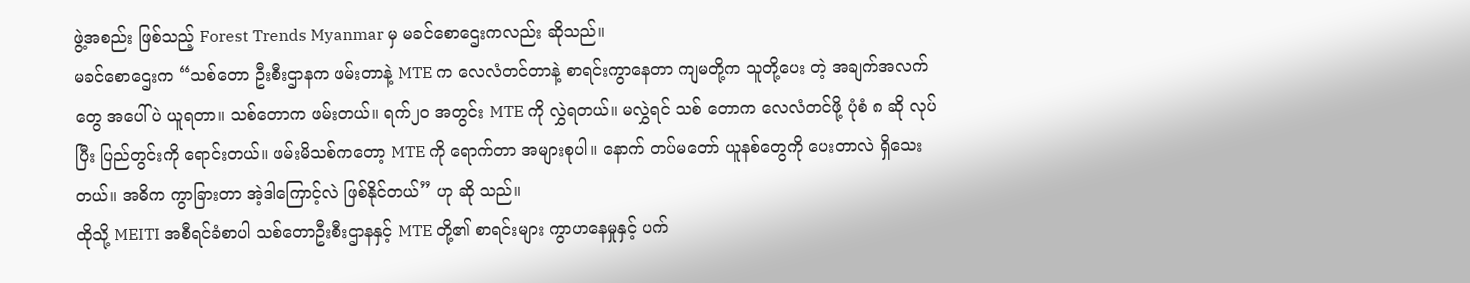ဖွဲ့အစည်း ဖြစ်သည့် Forest Trends Myanmar မှ မခင်စောဌေးကလည်း ဆိုသည်။
မခင်စောဌေးက “သစ်တော ဦးစီးဌာနက ဖမ်းတာနဲ့ MTE က လေလံတင်တာနဲ့ စာရင်းကွာနေတာ ကျမတို့က သူတို့ပေး တဲ့ အချက်အလက်တွေ အပေါ်ပဲ ယူရတာ။ သစ်တောက ဖမ်းတယ်။ ရက်၂ဝ အတွင်း MTE ကို လွှဲရတယ်။ မလွှဲရင် သစ် တောက လေလံတင်ဖို့ ပုံစံ ၈ ဆို လုပ်ပြီး ပြည်တွင်းကို ရောင်းတယ်။ ဖမ်းမိသစ်ကတော့ MTE ကို ရောက်တာ အများစုပါ။ နောက် တပ်မတော် ယူနစ်တွေကို ပေးတာလဲ ရှိသေးတယ်။ အဓိက ကွာခြားတာ အဲ့ဒါကြောင့်လဲ ဖြစ်နိုင်တယ်” ဟု ဆို သည်။
ထိုသို့ MEITI အစီရင်ခံစာပါ သစ်တောဦးစီးဌာနနှင့် MTE တို့၏ စာရင်းများ ကွာဟနေမှုနှင့် ပက်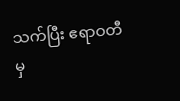သက်ပြီး ဧရာဝတီမှ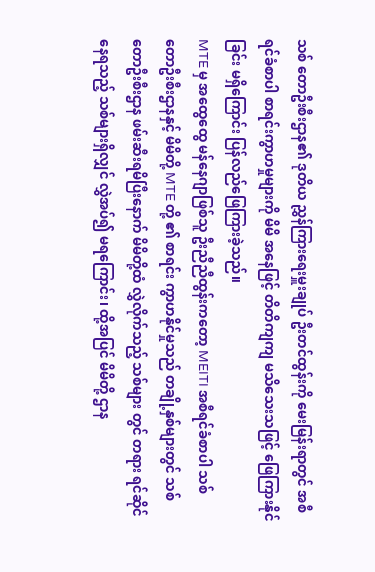သစ် တောဦးစီးဌာန၏ ဒုတိယ ညွှန်ကြားရေးမှူးချုပ် ဦးတင်ထွန်းကို မေးမြန်းရာတွင် အစီရင်ခံစာပါ စာရင်းကွာဟမှုများကို မိမိ အနေဖြင့် တိတိကျကျ မသိသေးသဖြင့် ဖြေကြားနိုင်ခြင်း မရှိကြောင်း ပြန်လည်ဖြေကြားခဲ့သည်။
MTE မှ အထွေထွေ မန်နေဂျာဖြစ်သူ ဦးညီညီထွန်းကတော့ MEITI အစီရင်ခံစာပါ သစ်တောဦးစီးဌာနနှင့် မိမိတို့ MTE တို့ ၏ စာရင်း ကွာဟနိုင်မှုသည် တချို့နှစ်များတွင် သစ်တောဦးစီးဌာန ဖမ်းဆီးရမိပြီးနောက် မိမိတို့ထံ လွှဲလိုက်သည့် သစ်များ တွင် တရား ရင်ဆိုင်နေရသည့် သစ်များရှိလျှင် လွှဲအပ်၍ မရကြောင်း၊ ထို့အပြင် မိမိတို့ ဌာန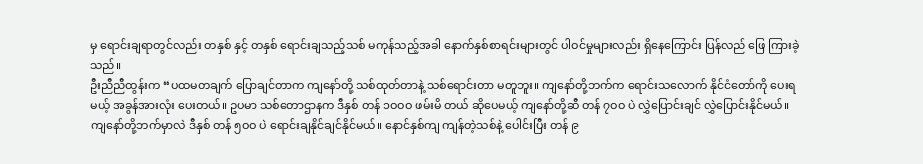မှ ရောင်းချရာတွင်လည်း တနှစ် နှင့် တနှစ် ရောင်းချသည့်သစ် မကုန်သည့်အခါ နောက်နှစ်စာရင်းများတွင် ပါဝင်မှုများလည်း ရှိနေကြောင်း ပြန်လည် ဖြေ ကြားခဲ့သည်။
ဦးညီညီထွန်းက “ပထမတချက် ပြောချင်တာက ကျနော်တို့ သစ်ထုတ်တာနဲ့ သစ်ရောင်းတာ မတူဘူး။ ကျနော်တို့ဘက်က ရောင်းသလောက် နိုင်ငံတော်ကို ပေးရမယ့် အခွန်အားလုံး ပေးတယ်။ ဥပမာ သစ်တောဌာနက ဒီနှစ် တန် ၁ဝဝဝ ဖမ်းမိ တယ် ဆိုပေမယ့် ကျနော်တို့ဆီ တန် ၇ဝဝ ပဲ လွှဲပြောင်းချင် လွှဲပြောင်းနိုင်မယ်။ ကျနော်တို့ဘက်မှာလဲ ဒီနှစ် တန် ၅ဝဝ ပဲ ရောင်းချနိုင်ချင်နိုင်မယ်။ နောင်နှစ်ကျ ကျန်တဲ့သစ်နဲ့ ပေါင်းပြီး တန် ၉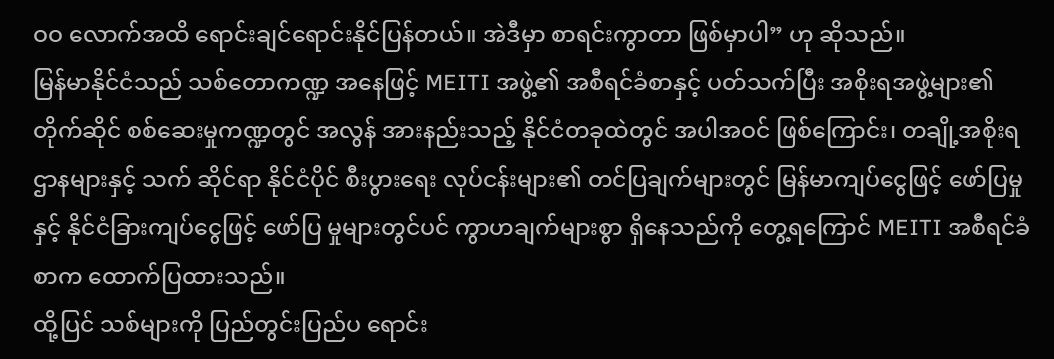ဝဝ လောက်အထိ ရောင်းချင်ရောင်းနိုင်ပြန်တယ်။ အဲဒီမှာ စာရင်းကွာတာ ဖြစ်မှာပါ” ဟု ဆိုသည်။
မြန်မာနိုင်ငံသည် သစ်တောကဏ္ဍ အနေဖြင့် MEITI အဖွဲ့၏ အစီရင်ခံစာနှင့် ပတ်သက်ပြီး အစိုးရအဖွဲ့များ၏ တိုက်ဆိုင် စစ်ဆေးမှုကဏ္ဍတွင် အလွန် အားနည်းသည့် နိုင်ငံတခုထဲတွင် အပါအဝင် ဖြစ်ကြောင်း၊ တချို့အစိုးရဌာနများနှင့် သက် ဆိုင်ရာ နိုင်ငံပိုင် စီးပွားရေး လုပ်ငန်းများ၏ တင်ပြချက်များတွင် မြန်မာကျပ်ငွေဖြင့် ဖော်ပြမှုနှင့် နိုင်ငံခြားကျပ်ငွေဖြင့် ဖော်ပြ မှုများတွင်ပင် ကွာဟချက်များစွာ ရှိနေသည်ကို တွေ့ရကြောင် MEITI အစီရင်ခံစာက ထောက်ပြထားသည်။
ထို့ပြင် သစ်များကို ပြည်တွင်းပြည်ပ ရောင်း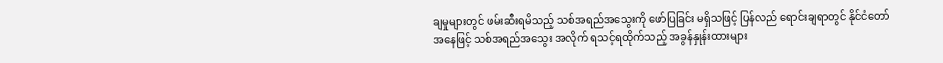ချမှုများတွင် ဖမ်းဆီးရမိသည့် သစ်အရည်အသွေးကို ဖော်ပြခြင်း မရှိသဖြင့် ပြန်လည် ရောင်းချရာတွင် နိုင်ငံတော်အနေဖြင့် သစ်အရည်အသွေး အလိုက် ရသင့်ရထိုက်သည့် အခွန်နှုန်းထားများ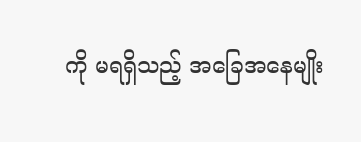ကို မရရှိသည့် အခြေအနေမျိုး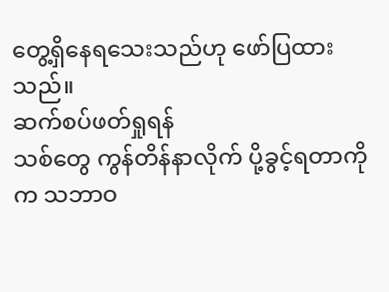တွေ့ရှိနေရသေးသည်ဟု ဖော်ပြထားသည်။
ဆက်စပ်ဖတ်ရှုရန်
သစ်တွေ ကွန်တိန်နာလိုက် ပို့ခွင့်ရတာကိုက သဘာဝ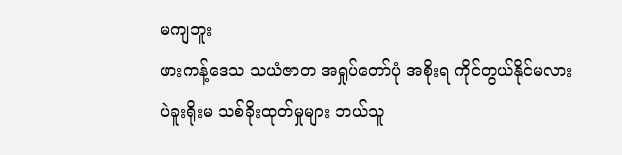မကျဘူး
ဖားကန့်ဒေသ သယံဇာတ အရှုပ်တော်ပုံ အစိုးရ ကိုင်တွယ်နိုင်မလား
ပဲခူးရိုးမ သစ်ခိုးထုတ်မှုများ ဘယ်သူ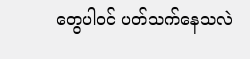တွေပါဝင် ပတ်သက်နေသလဲ